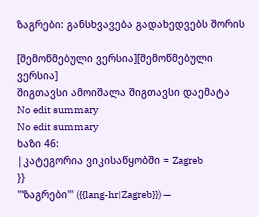ზაგრები: განსხვავება გადახედვებს შორის

[შემოწმებული ვერსია][შემოწმებული ვერსია]
შიგთავსი ამოიშალა შიგთავსი დაემატა
No edit summary
No edit summary
ხაზი 46:
|კატეგორია ვიკისაწყობში = Zagreb
}}
'''ზაგრები''' ({{lang-hr|Zagreb}}) —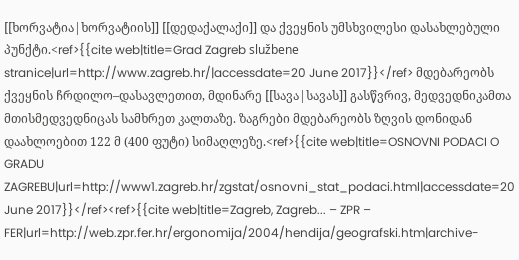[[ხორვატია|ხორვატიის]] [[დედაქალაქი]] და ქვეყნის უმსხვილესი დასახლებული პუნქტი.<ref>{{cite web|title=Grad Zagreb službene stranice|url=http://www.zagreb.hr/|accessdate=20 June 2017}}</ref> მდებარეობს ქვეყნის ჩრდილო–დასავლეთით, მდინარე [[სავა|სავას]] გასწვრივ, მედვედნიკამთა მთისმედვედნიცას სამხრეთ კალთაზე. ზაგრები მდებარეობს ზღვის დონიდან დაახლოებით 122 მ (400 ფუტი) სიმაღლეზე.<ref>{{cite web|title=OSNOVNI PODACI O GRADU ZAGREBU|url=http://www1.zagreb.hr/zgstat/osnovni_stat_podaci.html|accessdate=20 June 2017}}</ref><ref>{{cite web|title=Zagreb, Zagreb... – ZPR – FER|url=http://web.zpr.fer.hr/ergonomija/2004/hendija/geografski.htm|archive-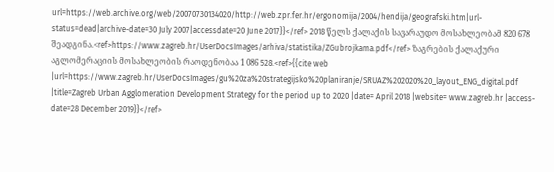url=https://web.archive.org/web/20070730134020/http://web.zpr.fer.hr/ergonomija/2004/hendija/geografski.htm|url-status=dead|archive-date=30 July 2007|accessdate=20 June 2017}}</ref> 2018 წელს ქალაქის სავარაუდო მოსახლეობამ 820 678 შეადგინა.<ref>https://www.zagreb.hr/UserDocsImages/arhiva/statistika/ZGubrojkama.pdf</ref> ზაგრების ქალაქური აგლომერაციის მოსახლეობის რაოდენობაა 1 086 528.<ref>{{cite web |url=https://www.zagreb.hr/UserDocsImages/gu%20za%20strategijsko%20planiranje/SRUAZ%202020%20_layout_ENG_digital.pdf |title=Zagreb Urban Agglomeration Development Strategy for the period up to 2020 |date= April 2018 |website= www.zagreb.hr |access-date=28 December 2019}}</ref>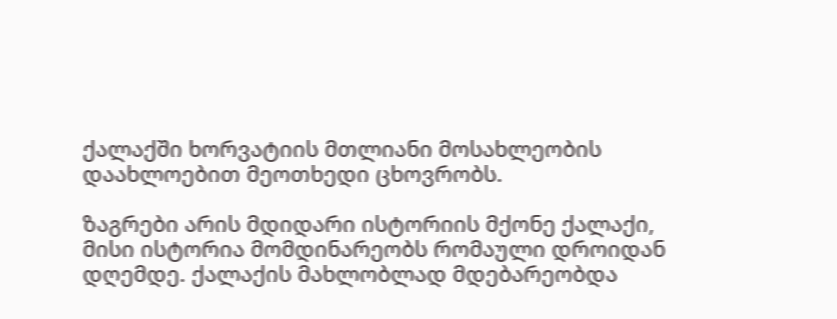ქალაქში ხორვატიის მთლიანი მოსახლეობის დაახლოებით მეოთხედი ცხოვრობს.

ზაგრები არის მდიდარი ისტორიის მქონე ქალაქი, მისი ისტორია მომდინარეობს რომაული დროიდან დღემდე. ქალაქის მახლობლად მდებარეობდა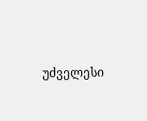უძველესი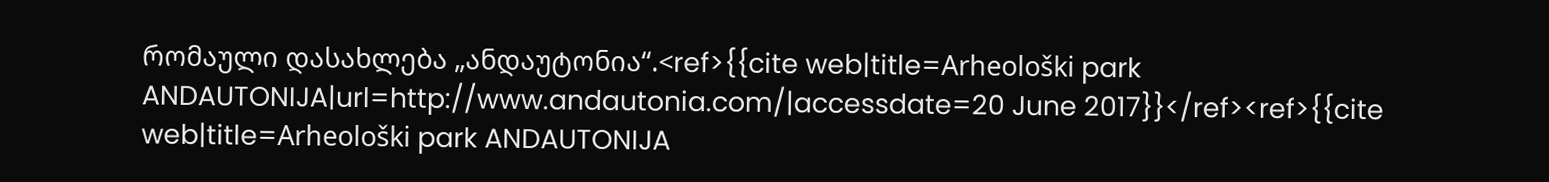რომაული დასახლება „ანდაუტონია“.<ref>{{cite web|title=Arheološki park ANDAUTONIJA|url=http://www.andautonia.com/|accessdate=20 June 2017}}</ref><ref>{{cite web|title=Arheološki park ANDAUTONIJA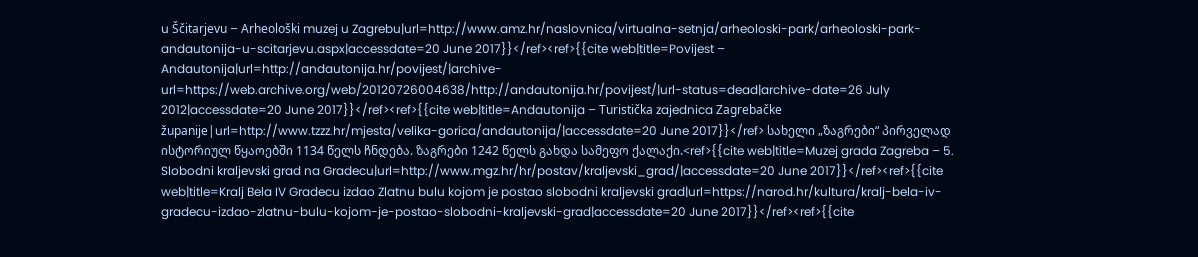u Ščitarjevu – Arheološki muzej u Zagrebu|url=http://www.amz.hr/naslovnica/virtualna-setnja/arheoloski-park/arheoloski-park-andautonija-u-scitarjevu.aspx|accessdate=20 June 2017}}</ref><ref>{{cite web|title=Povijest – Andautonija|url=http://andautonija.hr/povijest/|archive-url=https://web.archive.org/web/20120726004638/http://andautonija.hr/povijest/|url-status=dead|archive-date=26 July 2012|accessdate=20 June 2017}}</ref><ref>{{cite web|title=Andautonija – Turistička zajednica Zagrebačke županije|url=http://www.tzzz.hr/mjesta/velika-gorica/andautonija/|accessdate=20 June 2017}}</ref> სახელი „ზაგრები“ პირველად ისტორიულ წყაოებში 1134 წელს ჩნდება. ზაგრები 1242 წელს გახდა სამეფო ქალაქი.<ref>{{cite web|title=Muzej grada Zagreba – 5. Slobodni kraljevski grad na Gradecu|url=http://www.mgz.hr/hr/postav/kraljevski_grad/|accessdate=20 June 2017}}</ref><ref>{{cite web|title=Kralj Bela IV Gradecu izdao Zlatnu bulu kojom je postao slobodni kraljevski grad|url=https://narod.hr/kultura/kralj-bela-iv-gradecu-izdao-zlatnu-bulu-kojom-je-postao-slobodni-kraljevski-grad|accessdate=20 June 2017}}</ref><ref>{{cite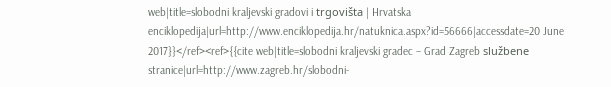web|title=slobodni kraljevski gradovi i trgovišta | Hrvatska enciklopedija|url=http://www.enciklopedija.hr/natuknica.aspx?id=56666|accessdate=20 June 2017}}</ref><ref>{{cite web|title=slobodni kraljevski gradec – Grad Zagreb službene stranice|url=http://www.zagreb.hr/slobodni-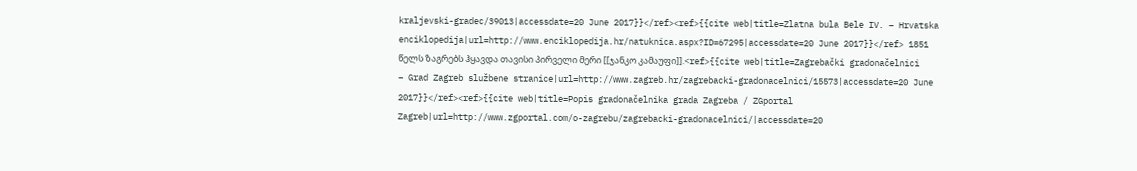kraljevski-gradec/39013|accessdate=20 June 2017}}</ref><ref>{{cite web|title=Zlatna bula Bele IV. – Hrvatska enciklopedija|url=http://www.enciklopedija.hr/natuknica.aspx?ID=67295|accessdate=20 June 2017}}</ref> 1851 წელს ზაგრებს ჰყავდა თავისი პირველი მერი [[ჯანკო კამაუფი]].<ref>{{cite web|title=Zagrebački gradonačelnici – Grad Zagreb službene stranice|url=http://www.zagreb.hr/zagrebacki-gradonacelnici/15573|accessdate=20 June 2017}}</ref><ref>{{cite web|title=Popis gradonačelnika grada Zagreba / ZGportal Zagreb|url=http://www.zgportal.com/o-zagrebu/zagrebacki-gradonacelnici/|accessdate=20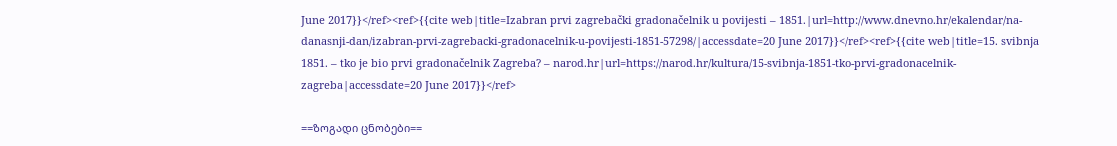June 2017}}</ref><ref>{{cite web|title=Izabran prvi zagrebački gradonačelnik u povijesti – 1851.|url=http://www.dnevno.hr/ekalendar/na-danasnji-dan/izabran-prvi-zagrebacki-gradonacelnik-u-povijesti-1851-57298/|accessdate=20 June 2017}}</ref><ref>{{cite web|title=15. svibnja 1851. – tko je bio prvi gradonačelnik Zagreba? – narod.hr|url=https://narod.hr/kultura/15-svibnja-1851-tko-prvi-gradonacelnik-zagreba|accessdate=20 June 2017}}</ref>

==ზოგადი ცნობები==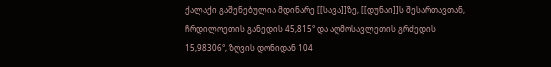ქალაქი გაშენებულია მდინარე [[სავა]]ზე, [[დუნაი]]ს შესართავთან, ჩრდილოეთის განედის 45,815° და აღმოსავლეთის გრძედის 15,98306°, ზღვის დონიდან 104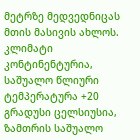მეტრზე მედვედნიცას მთის მასივის ახლოს. კლიმატი კონტინენტურია, საშუალო წლიური ტემპერატურა +20 გრადუსი ცელსიუსია, ზამთრის საშუალო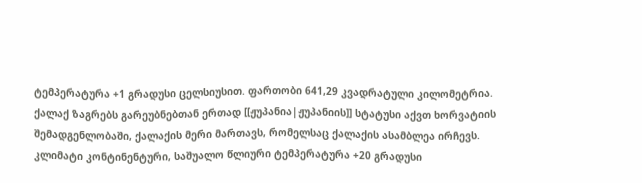ტემპერატურა +1 გრადუსი ცელსიუსით. ფართობი 641,29 კვადრატული კილომეტრია. ქალაქ ზაგრებს გარეუბნებთან ერთად [[ჟუპანია|ჟუპანიის]] სტატუსი აქვთ ხორვატიის შემადგენლობაში, ქალაქის მერი მართავს, რომელსაც ქალაქის ასამბლეა ირჩევს.
კლიმატი კონტინენტური, საშუალო წლიური ტემპერატურა +20 გრადუსი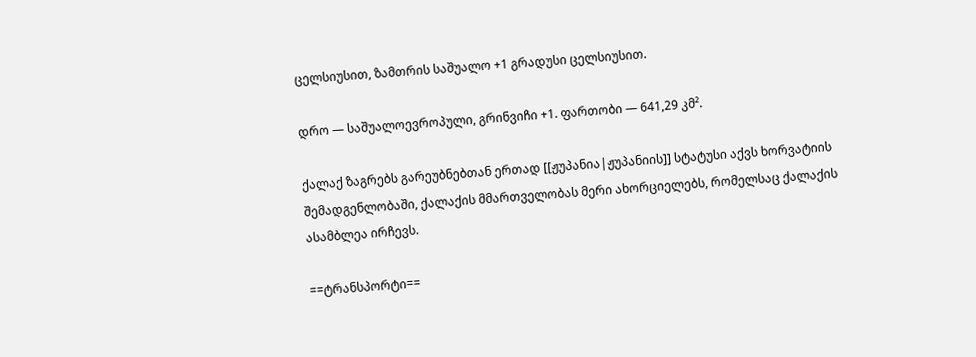ცელსიუსით, ზამთრის საშუალო +1 გრადუსი ცელსიუსით.

დრო — საშუალოევროპული, გრინვიჩი +1. ფართობი — 641,29 კმ².

ქალაქ ზაგრებს გარეუბნებთან ერთად [[ჟუპანია|ჟუპანიის]] სტატუსი აქვს ხორვატიის შემადგენლობაში, ქალაქის მმართველობას მერი ახორციელებს, რომელსაც ქალაქის ასამბლეა ირჩევს.

==ტრანსპორტი==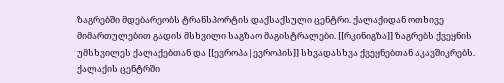ზაგრებში მდებარეობს ტრანსპორტის დაქსაქსული ცენტრი. ქალაქიდან ოთხივე მიმართულებით გადის მსხვილი საგზაო მაგისტრალები. [[რკინიგზა]] ზაგრებს ქვეყნის უმსხვილეს ქალაქებთან და [[ევროპა|ევროპის]] სხვადასხვა ქვეყნებთან აკავშიკრებს. ქალაქის ცენტრში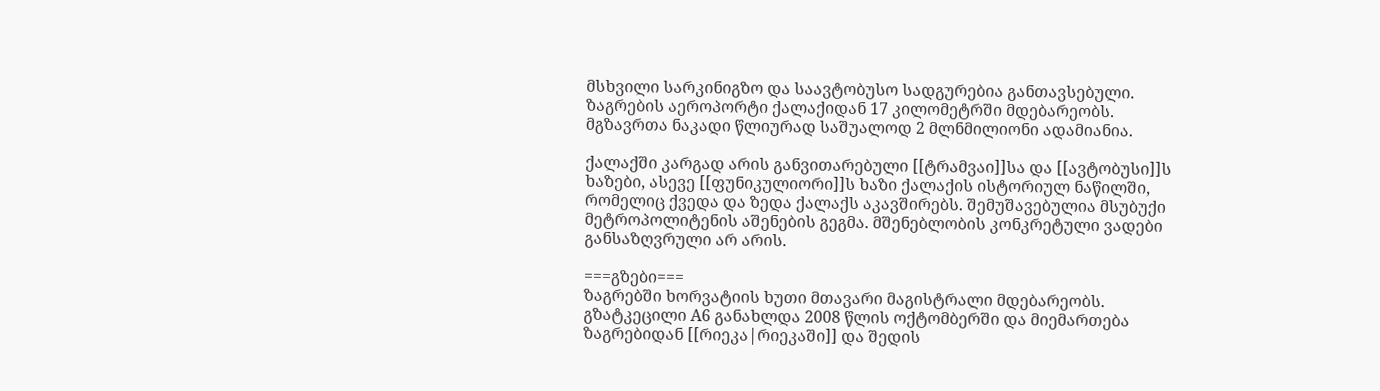მსხვილი სარკინიგზო და საავტობუსო სადგურებია განთავსებული.
ზაგრების აეროპორტი ქალაქიდან 17 კილომეტრში მდებარეობს. მგზავრთა ნაკადი წლიურად საშუალოდ 2 მლნმილიონი ადამიანია.

ქალაქში კარგად არის განვითარებული [[ტრამვაი]]სა და [[ავტობუსი]]ს ხაზები, ასევე [[ფუნიკულიორი]]ს ხაზი ქალაქის ისტორიულ ნაწილში, რომელიც ქვედა და ზედა ქალაქს აკავშირებს. შემუშავებულია მსუბუქი მეტროპოლიტენის აშენების გეგმა. მშენებლობის კონკრეტული ვადები განსაზღვრული არ არის.

===გზები===
ზაგრებში ხორვატიის ხუთი მთავარი მაგისტრალი მდებარეობს. გზატკეცილი A6 განახლდა 2008 წლის ოქტომბერში და მიემართება ზაგრებიდან [[რიეკა|რიეკაში]] და შედის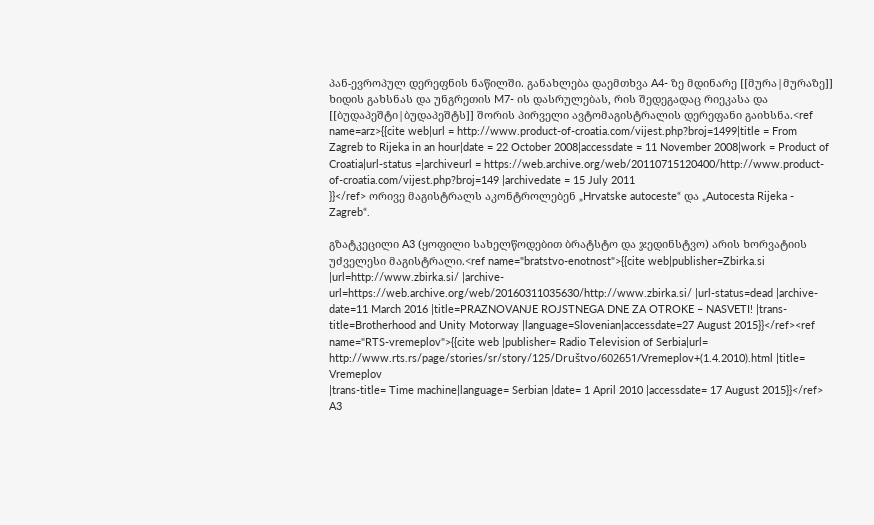პან-ევროპულ დერეფნის ნაწილში. განახლება დაემთხვა A4- ზე მდინარე [[მურა|მურაზე]] ხიდის გახსნას და უნგრეთის M7- ის დასრულებას, რის შედეგადაც რიეკასა და [[ბუდაპეშტი|ბუდაპეშტს]] შორის პირველი ავტომაგისტრალის დერეფანი გაიხსნა.<ref name=arz>{{cite web|url = http://www.product-of-croatia.com/vijest.php?broj=1499|title = From Zagreb to Rijeka in an hour|date = 22 October 2008|accessdate = 11 November 2008|work = Product of Croatia|url-status =|archiveurl = https://web.archive.org/web/20110715120400/http://www.product-of-croatia.com/vijest.php?broj=149 |archivedate = 15 July 2011
}}</ref> ორივე მაგისტრალს აკონტროლებენ „Hrvatske autoceste“ და „Autocesta Rijeka - Zagreb“.

გზატკეცილი A3 (ყოფილი სახელწოდებით ბრატსტო და ჯედინსტვო) არის ხორვატიის უძველესი მაგისტრალი.<ref name="bratstvo-enotnost">{{cite web|publisher=Zbirka.si |url=http://www.zbirka.si/ |archive-url=https://web.archive.org/web/20160311035630/http://www.zbirka.si/ |url-status=dead |archive-date=11 March 2016 |title=PRAZNOVANJE ROJSTNEGA DNE ZA OTROKE – NASVETI! |trans-title=Brotherhood and Unity Motorway |language=Slovenian|accessdate=27 August 2015}}</ref><ref name="RTS-vremeplov">{{cite web |publisher= Radio Television of Serbia|url= http://www.rts.rs/page/stories/sr/story/125/Društvo/602651/Vremeplov+(1.4.2010).html |title= Vremeplov
|trans-title= Time machine|language= Serbian |date= 1 April 2010 |accessdate= 17 August 2015}}</ref> A3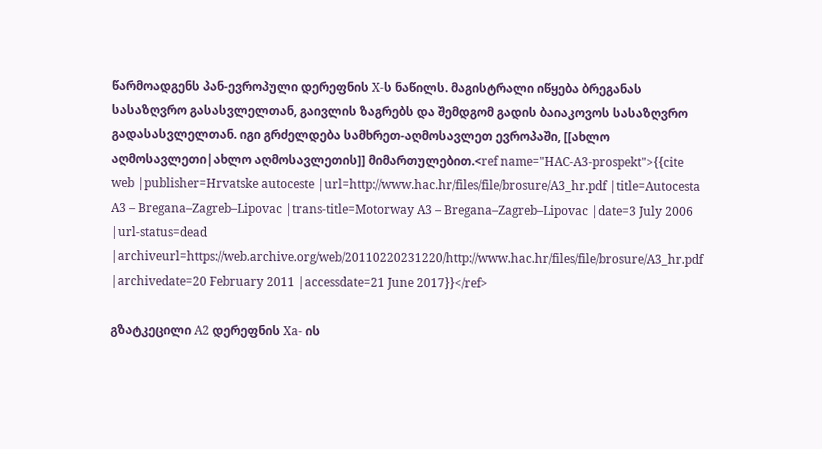წარმოადგენს პან-ევროპული დერეფნის X-ს ნაწილს. მაგისტრალი იწყება ბრეგანას სასაზღვრო გასასვლელთან, გაივლის ზაგრებს და შემდგომ გადის ბაიაკოვოს სასაზღვრო გადასასვლელთან. იგი გრძელდება სამხრეთ-აღმოსავლეთ ევროპაში, [[ახლო აღმოსავლეთი|ახლო აღმოსავლეთის]] მიმართულებით.<ref name="HAC-A3-prospekt">{{cite web |publisher=Hrvatske autoceste |url=http://www.hac.hr/files/file/brosure/A3_hr.pdf |title=Autocesta A3 – Bregana–Zagreb–Lipovac |trans-title=Motorway A3 – Bregana–Zagreb–Lipovac |date=3 July 2006 |url-status=dead |archiveurl=https://web.archive.org/web/20110220231220/http://www.hac.hr/files/file/brosure/A3_hr.pdf |archivedate=20 February 2011 |accessdate=21 June 2017}}</ref>

გზატკეცილი A2 დერეფნის Xa- ის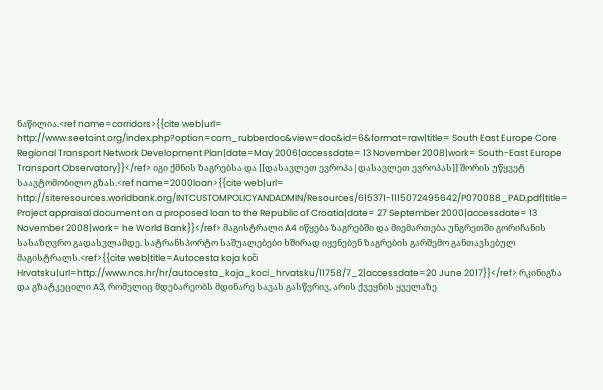ნაწილია.<ref name=corridors>{{cite web|url= http://www.seetoint.org/index.php?option=com_rubberdoc&view=doc&id=6&format=raw|title= South East Europe Core Regional Transport Network Development Plan|date=May 2006|accessdate= 13 November 2008|work= South-East Europe Transport Observatory}}</ref> იგი ქმნის ზაგრებსა და [[დასავლეთ ევროპა|დასავლეთ ევროპას]] შორის უწყვეტ საავტომობილო გზას.<ref name=2000loan>{{cite web|url= http://siteresources.worldbank.org/INTCUSTOMPOLICYANDADMIN/Resources/615371-1115072495642/P070088_PAD.pdf|title= Project appraisal document on a proposed loan to the Republic of Croatia|date= 27 September 2000|accessdate= 13 November 2008|work= he World Bank}}</ref> მაგისტრალი A4 იწყება ზაგრებში და მიემართება უნგრეთში გორიჩანის სასაზღვრო გადასვლამდე. სატრანსპორტო საშუალებები ხშირად იყენებენ ზაგრების გარშემო განთავსებულ მაგისტრალს.<ref>{{cite web|title=Autocesta koja koči Hrvatsku|url=http://www.ncs.hr/hr/autocesta_koja_koci_hrvatsku/11758/7_2|accessdate=20 June 2017}}</ref> რკინიგზა და გზატკეცილი A3, რომელიც მდებარეობს მდინარე სავას გასწვრივ, არის ქვეყნის ყველაზე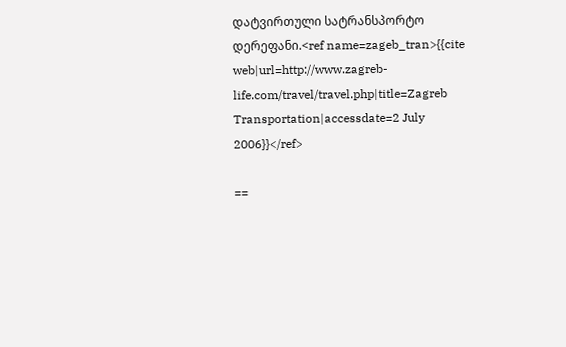დატვირთული სატრანსპორტო დერეფანი.<ref name=zageb_tran>{{cite web|url=http://www.zagreb-life.com/travel/travel.php|title=Zagreb Transportation|accessdate=2 July 2006}}</ref>

==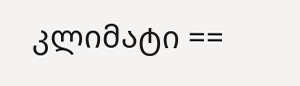კლიმატი ==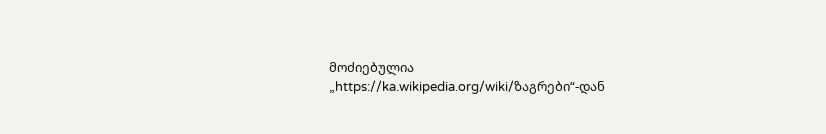მოძიებულია „https://ka.wikipedia.org/wiki/ზაგრები“-დან